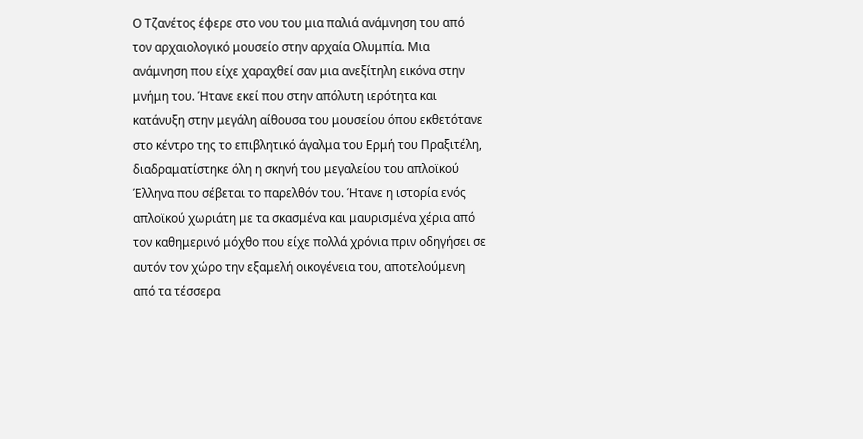Ο Τζανέτος έφερε στο νου του μια παλιά ανάμνηση του από τον αρχαιολογικό μουσείο στην αρχαία Ολυμπία. Μια ανάμνηση που είχε χαραχθεί σαν μια ανεξίτηλη εικόνα στην μνήμη του. Ήτανε εκεί που στην απόλυτη ιερότητα και κατάνυξη στην μεγάλη αίθουσα του μουσείου όπου εκθετότανε στο κέντρο της το επιβλητικό άγαλμα του Ερμή του Πραξιτέλη, διαδραματίστηκε όλη η σκηνή του μεγαλείου του απλοϊκού Έλληνα που σέβεται το παρελθόν του. Ήτανε η ιστορία ενός απλοϊκού χωριάτη με τα σκασμένα και μαυρισμένα χέρια από τον καθημερινό μόχθο που είχε πολλά χρόνια πριν οδηγήσει σε αυτόν τον χώρο την εξαμελή οικογένεια του, αποτελούμενη από τα τέσσερα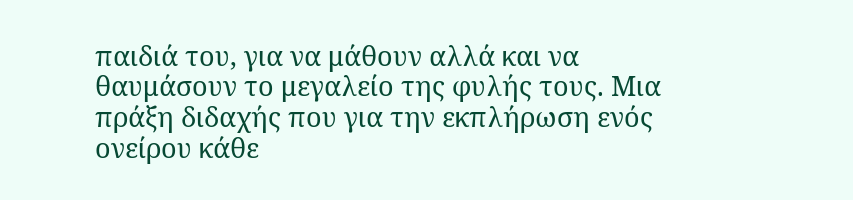παιδιά του, για να μάθουν αλλά και να θαυμάσουν το μεγαλείο της φυλής τους. Μια πράξη διδαχής που για την εκπλήρωση ενός ονείρου κάθε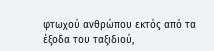φτωχού ανθρώπου εκτός από τα έξοδα του ταξιδιού,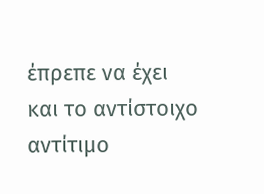έπρεπε να έχει και το αντίστοιχο αντίτιμο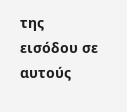της εισόδου σε αυτούς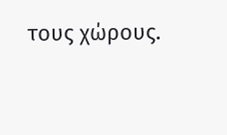τους χώρους.